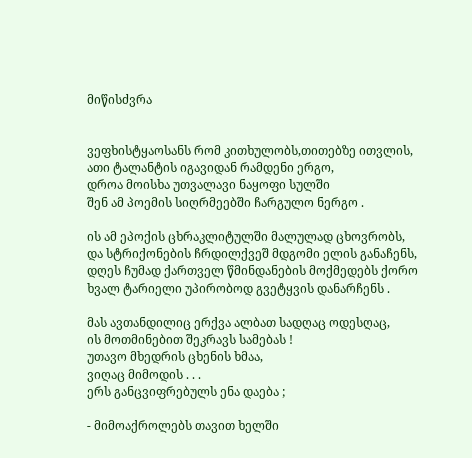მიწისძვრა


ვეფხისტყაოსანს რომ კითხულობს,თითებზე ითვლის,
ათი ტალანტის იგავიდან რამდენი ერგო,
დროა მოისხა უთვალავი ნაყოფი სულში
შენ ამ პოემის სიღრმეებში ჩარგულო ნერგო .

ის ამ ეპოქის ცხრაკლიტულში მალულად ცხოვრობს,
და სტრიქონების ჩრდილქვეშ მდგომი ელის განაჩენს,
დღეს ჩუმად ქართველ წმინდანების მოქმედებს ქორო
ხვალ ტარიელი უპირობოდ გვეტყვის დანარჩენს .

მას ავთანდილიც ერქვა ალბათ სადღაც ოდესღაც,
ის მოთმინებით შეკრავს სამებას !
უთავო მხედრის ცხენის ხმაა,
ვიღაც მიმოდის . . .
ერს განცვიფრებულს ენა დაება ;

- მიმოაქროლებს თავით ხელში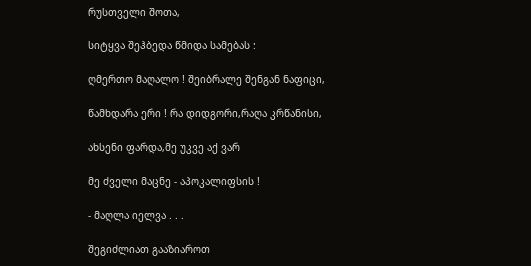რუსთველი შოთა,

სიტყვა შეჰბედა წმიდა სამებას :

ღმერთო მაღალო ! შეიბრალე შენგან ნაფიცი,

წამხდარა ერი ! რა დიდგორი,რაღა კრწანისი,

ახსენი ფარდა,მე უკვე აქ ვარ

მე ძველი მაცნე - აპოკალიფსის !

- მაღლა იელვა . . .

შეგიძლიათ გააზიაროთ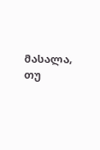მასალა, თუ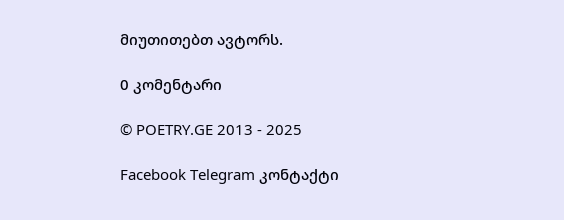მიუთითებთ ავტორს.

0 კომენტარი

© POETRY.GE 2013 - 2025

Facebook Telegram კონტაქტი